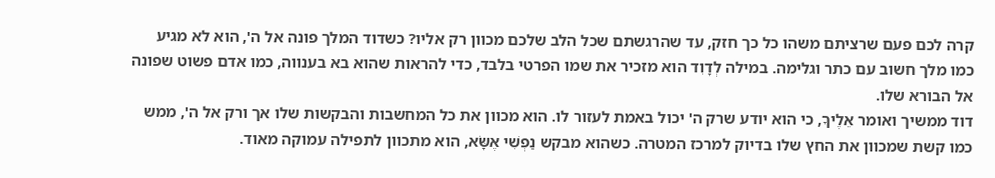קרה לכם פעם שרציתם משהו כל כך חזק, עד שהרגשתם שכל הלב שלכם מכוון רק אליו? כשדוד המלך פונה אל ה', הוא לא מגיע כמו מלך חשוב עם כתר וגלימה. במילה לְדָוִד הוא מזכיר את שמו הפרטי בלבד, כדי להראות שהוא בא בענווה, כמו אדם פשוט שפונה אל הבורא שלו.
דוד ממשיך ואומר אֵלֶיךָ, כי הוא יודע שרק ה' יכול באמת לעזור לו. הוא מכוון את כל המחשבות והבקשות שלו אך ורק אל ה', ממש כמו קשת שמכוון את החץ שלו בדיוק למרכז המטרה. כשהוא מבקש נַפְשִׁי אֶשָּׂא, הוא מתכוון לתפילה עמוקה מאוד.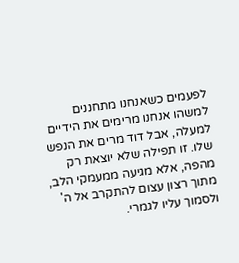לפעמים כשאנחנו מתחננים למשהו אנחנו מרימים את הידיים למעלה, אבל דוד מרים את הנפש שלו. זו תפילה שלא יוצאת רק מהפה, אלא מגיעה ממעמקי הלב, מתוך רצון עצום להתקרב אל ה' ולסמוך עליו לגמרי.